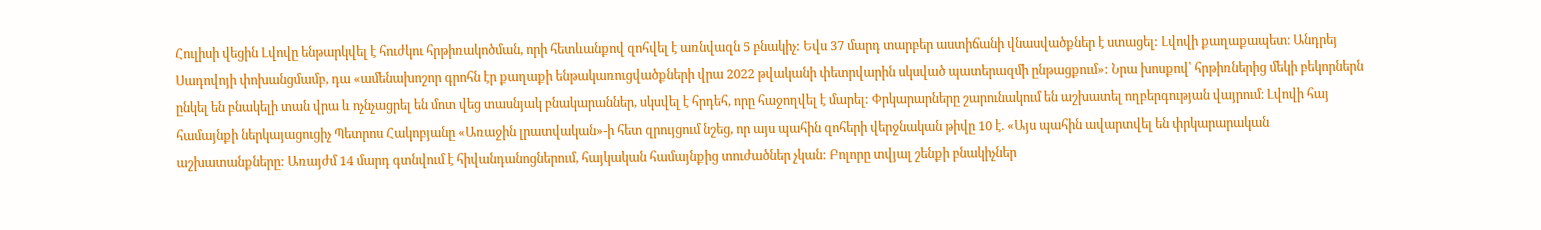Հուլիսի վեցին Լվովը ենթարկվել է հուժկու հրթիռակոծման, որի հետևանքով զոհվել է առնվազն 5 բնակիչ: Եվս 37 մարդ տարբեր աստիճանի վնասվածքներ է ստացել: Լվովի քաղաքապետ։ Անդրեյ Սադովոյի փոխանցմամբ, դա «ամենախոշոր գրոհն էր քաղաքի ենթակառուցվածքների վրա 2022 թվականի փետրվարին սկսված պատերազմի ընթացքում»: Նրա խոսքով՝ հրթիռներից մեկի բեկորներն ընկել են բնակելի տան վրա և ոչնչացրել են մոտ վեց տասնյակ բնակարաններ, սկսվել է հրդեհ, որը հաջողվել է մարել: Փրկարարները շարունակում են աշխատել ողբերգության վայրում։ Լվովի հայ համայնքի ներկայացուցիչ Պետրոս Հակոբյանը «Առաջին լրատվական»-ի հետ զրույցում նշեց, որ այս պահին զոհերի վերջնական թիվը 10 է. «Այս պահին ավարտվել են փրկարարական աշխատանքները: Առայժմ 14 մարդ գտնվում է հիվանդանոցներում, հայկական համայնքից տուժածներ չկան: Բոլորը տվյալ շենքի բնակիչներ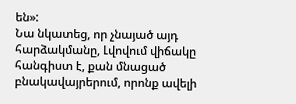են»:
Նա նկատեց, որ չնայած այդ հարձակմանը, Լվովում վիճակը հանգիստ է, քան մնացած բնակավայրերում, որոնք ավելի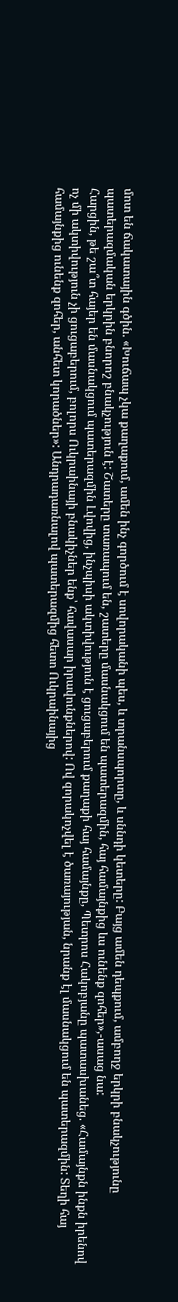մոտ են ճակատային գծին. «Խուճապ չկա քաղաքում, ամեն ինչ գործում է սովորականի պես, և տրանսպորտը, և սննդի կետերը: Բայց ամեն դեպքում, ամբողջ երկրի բնակչությունը պատերազմական երկրին բնորոշ բնակչություն է: Շատերը տառապում են, շատերը մասնակցում են պատերազմին, հայ համայնքից ևս ունենք զոհեր»,-ասաց նա:
Հարցին, թե շա՞տ հայեր են մասնակցում պատերազմին Լվովից, ինչպիսի ակտիվություն է ցուցաբերում քաղաքի հայ համայնքը, Պետրոս Հակոբյանը պատասխանեց. «Համայնքն ինքն իրենով ոչ մի ակտիվություն չի ցուցաբերում, բոլորս Ուկրաինայի բնակիչներ ենք՝ հավասար իրավունքներով: Ով զորակոչվել է ծառայության, նրանք էլ մասնակցում են պատերազմին: Տեղի հայ համայնքից ունենք զոհեր, անհետ կորածներ»: Անդրադառնալով պատերազմից հետո Ուկրաինայից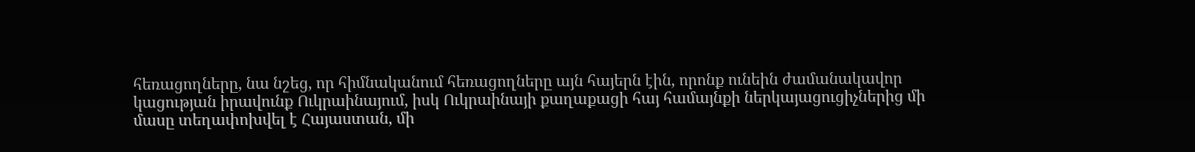հեռացողները, նա նշեց, որ հիմնականում հեռացողները այն հայերն էին, որոնք ունեին ժամանակավոր կացության իրավունք Ուկրաինայում, իսկ Ուկրաինայի քաղաքացի հայ համայնքի ներկայացուցիչներից մի մասը տեղափոխվել է Հայաստան, մի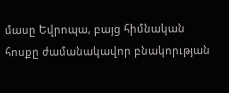մասը Եվրոպա, բայց հիմնական հոսքը ժամանակավոր բնակորւթյան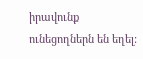իրավունք ունեցողներն են եղել: